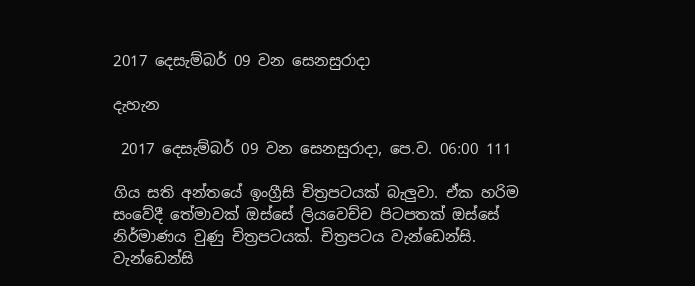2017 දෙසැම්බර් 09 වන සෙනසුරාදා

දැහැන

 2017 දෙසැම්බර් 09 වන සෙනසුරාදා, පෙ.ව. 06:00 111

ගිය සති අන්තයේ ඉංග්‍රීසි චිත්‍රපටයක් බැලුවා. ඒක හරිම සංවේදී තේමාවක් ඔස්සේ ලියවෙච්ච පිටපතක් ඔස්සේ නිර්මාණය වුණු චිත්‍රපටයක්. චිත්‍රපටය වැන්ඩෙන්සි. වැන්ඩෙන්සි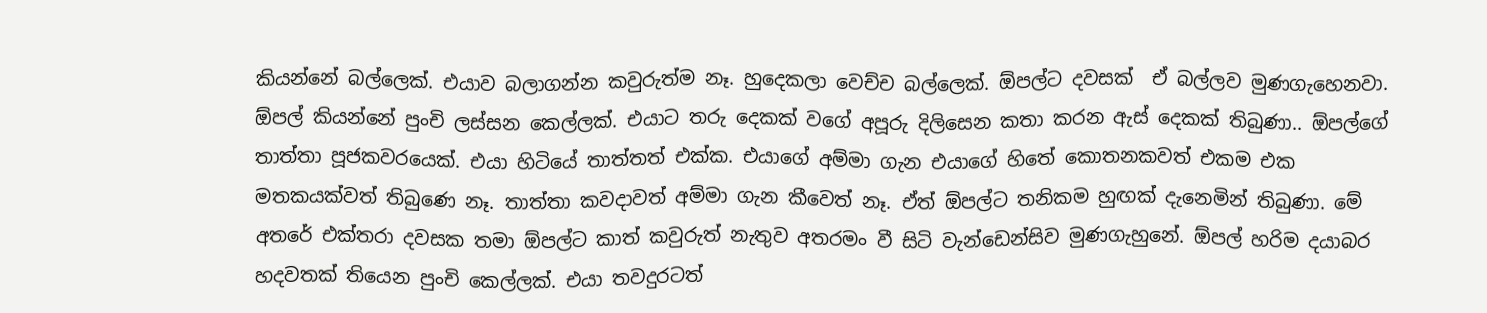කියන්නේ බල්ලෙක්. එයාව බලාගන්න කවුරුත්ම නෑ. හුදෙකලා වෙච්ච බල්ලෙක්. ඕපල්ට දවසක්  ඒ බල්ලව මුණගැහෙනවා. ඕපල් කියන්නේ පුංචි ලස්සන කෙල්ලක්. එයාට තරු දෙකක් වගේ අපූරු දිලිසෙන කතා කරන ඇස් දෙකක් තිබුණා.. ඕපල්ගේ තාත්තා පූජකවරයෙක්. එයා හිටියේ තාත්තත් එක්ක. එයාගේ අම්මා ගැන එයාගේ හිතේ කොතනකවත් එකම එක මතකයක්වත් තිබුණෙ නෑ. තාත්තා කවදාවත් අම්මා ගැන කීවෙත් නෑ. ඒත් ඕපල්ට තනිකම හුඟක් දැනෙමින් තිබුණා. මේ අතරේ එක්තරා දවසක තමා ඕපල්ට කාත් කවුරුත් නැතුව අතරමං වී සිටි වැන්ඩෙන්සිව මුණගැහුනේ. ඕපල් හරිම දයාබර හදවතක් තියෙන පුංචි කෙල්ලක්. එයා තවදුරටත්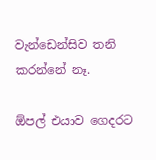වැන්ඩෙන්සිව තනි කරන්නේ නෑ.

ඕපල් එයාව ගෙදරට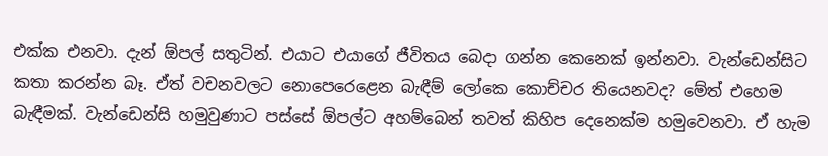එක්ක එනවා. දැන් ඕපල් සතුටින්. එයාට එයාගේ ජීවිතය බෙදා ගන්න කෙනෙක් ඉන්නවා. වැන්ඩෙන්සිට කතා කරන්න බෑ. ඒත් වචනවලට නොපෙරෙළෙන බැඳීම් ලෝකෙ කොච්චර තියෙනවද? මේත් එහෙම බැඳීමක්. වැන්ඩෙන්සි හමුවුණාට පස්සේ ඕපල්ට අහම්බෙන් තවත් කිහිප දෙනෙක්ම හමුවෙනවා. ඒ හැම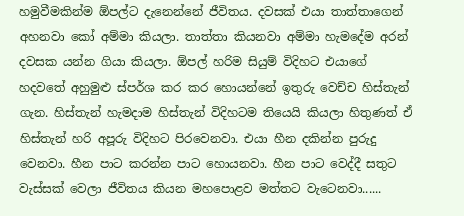හමුවීමකින්ම ඕපල්ට දැනෙන්නේ ජීවිතය. දවසක් එයා තාත්තාගෙන් අහනවා කෝ අම්මා කියලා. තාත්තා කියනවා අම්මා හැමදේම අරන් දවසක යන්න ගියා කියලා. ඕපල් හරිම සියුම් විදිහට එයාගේ හදවතේ අහුමුළු ස්පර්ශ කර කර හොයන්නේ ඉතුරු වෙච්ච හිස්තැන් ගැන. හිස්තැන් හැමදාම හිස්තැන් විදිහටම තියෙයි කියලා හිතුණත් ඒ හිස්තැන් හරි අපූරු විදිහට පිරවෙනවා. එයා හීන දකින්න පුරුදු වෙනවා. හීන පාට කරන්න පාට හොයනවා. හීන පාට වෙද්දී සතුට වැස්සක් වෙලා ජීවිතය කියන මහපොළව මත්තට වැටෙනවා......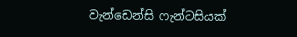වැන්ඩෙන්සි ෆැන්ටසියක්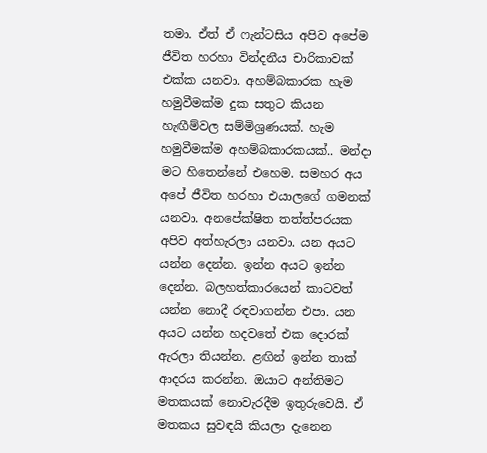තමා. ඒත් ඒ ෆැන්ටසිය අපිව අපේම ජීවිත හරහා වින්දනීය චාරිකාවක් එක්ක යනවා. අහම්බකාරක හැම හමුවීමක්ම දුක සතුට කියන හැඟීම්වල සම්මිශ්‍රණයක්. හැම හමුවීමක්ම අහම්බකාරකයක්.. මන්දා මට හිතෙන්නේ එහෙම. සමහර අය අපේ ජීවිත හරහා එයාලගේ ගමනක් යනවා. අනපේක්ෂිත තත්ත්පරයක අපිව අත්හැරලා යනවා. යන අයට යන්න දෙන්න. ඉන්න අයට ඉන්න දෙන්න. බලහත්කාරයෙන් කාටවත් යන්න නොදී රඳවාගන්න එපා. යන අයට යන්න හදවතේ එක දොරක් ඇරලා තියන්න. ළඟින් ඉන්න තාක් ආදරය කරන්න. ඔයාට අන්තිමට මතකයක් නොවැරදීම ඉතුරුවෙයි. ඒ මතකය සුවඳයි කියලා දැනෙන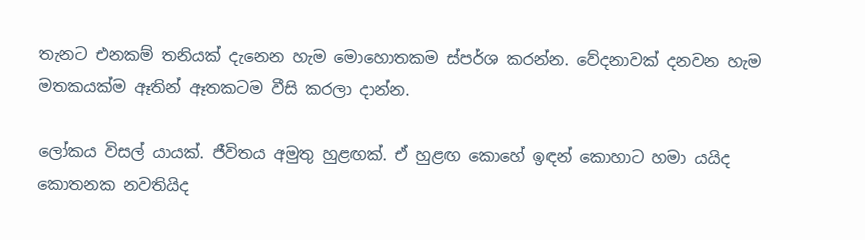තැනට එනකම් තනියක් දැනෙන හැම මොහොතකම ස්පර්ශ කරන්න. වේදනාවක් දනවන හැම මතකයක්ම ඈතින් ඈතකටම වීසි කරලා දාන්න.

ලෝකය විසල් යායක්. ජීවිතය අමුතු හුළඟක්. ඒ හුළඟ කොහේ ඉඳන් කොහාට හමා යයිද කොතනක නවතියිද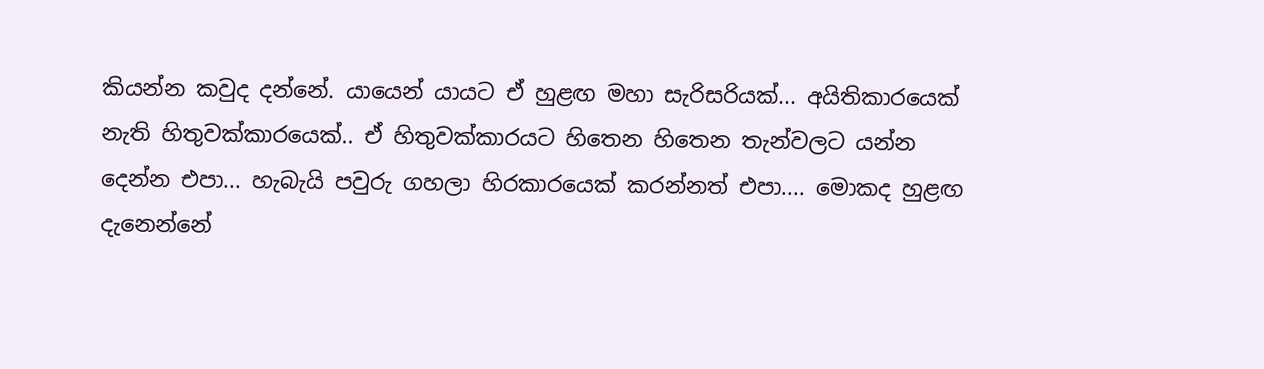කියන්න කවුද දන්නේ. යායෙන් යායට ඒ හුළඟ මහා සැරිසරියක්... අයිතිකාරයෙක් නැති හිතුවක්කාරයෙක්.. ඒ හිතුවක්කාරයට හිතෙන හිතෙන තැන්වලට යන්න දෙන්න එපා... හැබැයි පවුරු ගහලා හිරකාරයෙක් කරන්නත් එපා.... මොකද හුළඟ දැනෙන්නේ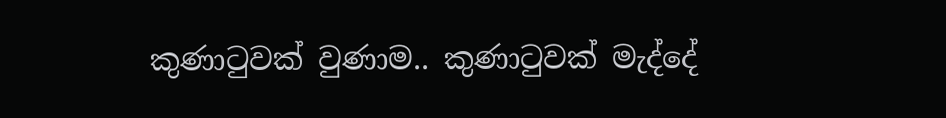කුණාටුවක් වුණාම.. කුණාටුවක් මැද්දේ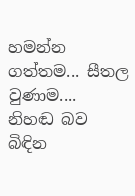හමන්න ගත්තම... සීතල වුණාම.... නිහඬ බව බිඳින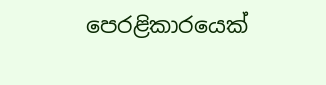පෙරළිකාරයෙක්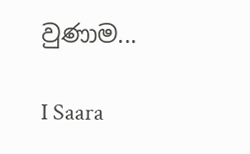වුණාම...

I Saara